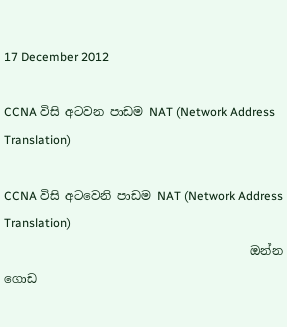17 December 2012

CCNA විසි අටවන පාඩම NAT (Network Address Translation)

CCNA විසි අටවෙනි පාඩම NAT (Network Address Translation)
                                         ඔන්න ගොඩ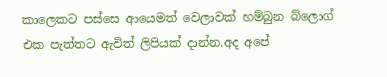කාලෙකට පස්සෙ ආයෙමත් වෙලාවක් හම්බුන බ්ලොග් එක පැත්තට ඇවිත් ලිපියක් දාන්න.අද අපේ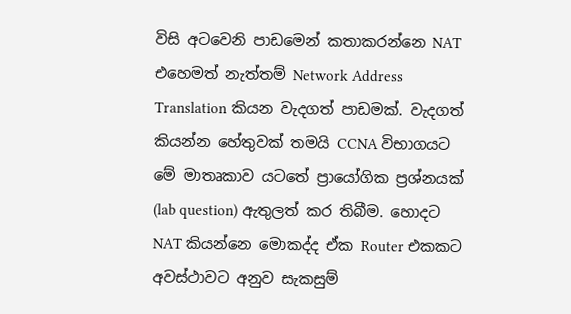විසි අටවෙනි පාඩමෙන් කතාකරන්නෙ NAT එහෙමත් නැත්තම් Network Address Translation කියන වැදගත් පාඩමක්. වැදගත් කියන්න හේතුවක් තමයි CCNA විභාගයට මේ මාතෘකාව යටතේ ප්‍රායෝගික ප්‍රශ්නයක් (lab question) ඇතුලත් කර තිබීම. හොදට NAT කියන්නෙ මොකද්ද ඒක Router එකකට අවස්ථාවට අනුව සැකසුම්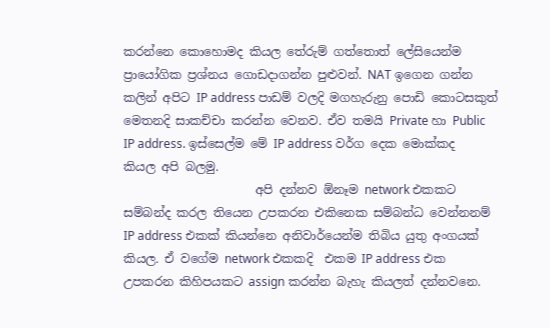කරන්නෙ කොහොමද කියල තේරුම් ගත්තොත් ලේසියෙන්ම ප්‍රායෝගික ප්‍රශ්නය ගොඩදාගන්න පුළුවන්. NAT ඉගෙන ගන්න කලින් අපිට IP address පාඩම් වලදි මගහැරුනු පොඩි කොටසකුත් මෙතනදි සාකච්චා කරන්න වෙනව. ඒව තමයි Private හා Public IP address. ඉස්සෙල්ම මේ IP address වර්ග දෙක මොක්කද කියල අපි බලමු.
                      අපි දන්නව ඕනෑම network එකකට සම්බන්ද කරල තියෙන උපකරන එකිනෙක සම්බන්ධ වෙන්නනම් IP address එකක් කියන්නෙ අනිවාර්යෙන්ම තිබිය යුතු අංගයක් කියල. ඒ වගේම network එකකදි  එකම IP address එක උපකරන කිහිපයකට assign කරන්න බැහැ කියලත් දන්නවනෙ.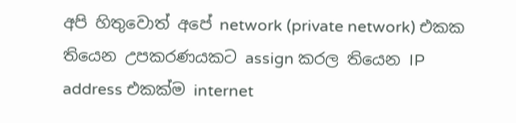අපි හිතුවොත් අපේ network (private network) එකක තියෙන උපකරණයකට assign කරල තියෙන IP address එකක්ම internet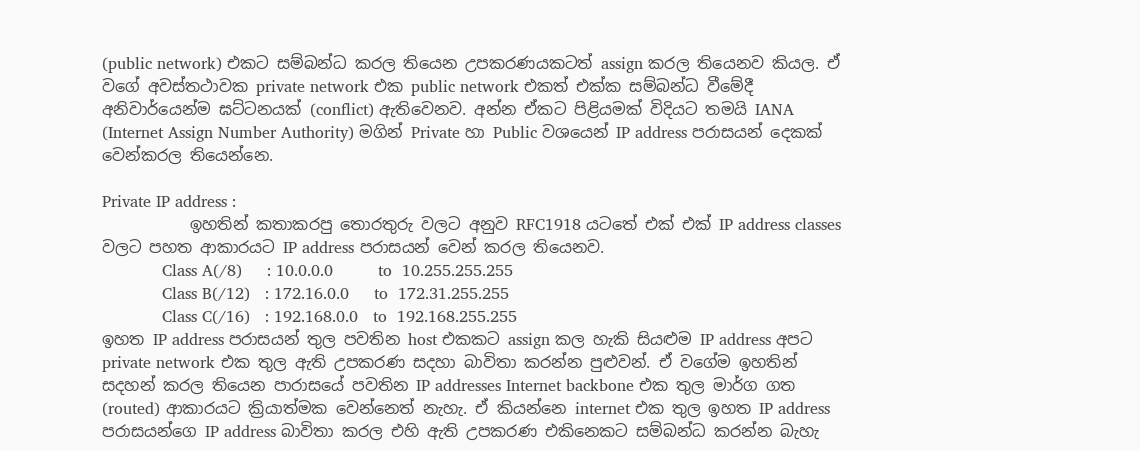(public network) එකට සම්බන්ධ කරල තියෙන උපකරණයකටත් assign කරල තියෙනව කියල. ඒ වගේ අවස්තථාවක private network එක public network එකත් එක්ක සම්බන්ධ වීමේදී අනිවාර්යෙන්ම ඝට්ටනයක් (conflict) ඇතිවෙනව. අන්න ඒකට පිළියමක් විදියට තමයි IANA (Internet Assign Number Authority) මගින් Private හා Public වශයෙන් IP address පරාසයන් දෙකක් වෙන්කරල තියෙන්නෙ.

Private IP address :
           ඉහතින් කතාකරපු තොරතුරු වලට අනුව RFC1918 යටතේ එක් එක් IP address classes වලට පහත ආකාරයට IP address පරාසයන් වෙන් කරල තියෙනව.
            Class A(/8)     : 10.0.0.0         to  10.255.255.255
            Class B(/12)   : 172.16.0.0     to  172.31.255.255
            Class C(/16)   : 192.168.0.0   to  192.168.255.255
ඉහත IP address පරාසයන් තුල පවතින host එකකට assign කල හැකි සියළුම IP address අපට private network එක තුල ඇති උපකරණ සදහා බාවිතා කරන්න පුළුවන්. ඒ වගේම ඉහතින් සදහන් කරල තියෙන පාරාසයේ පවතින IP addresses Internet backbone එක තුල මාර්ග ගත (routed) ආකාරයට ක්‍රියාත්මක වෙන්නෙත් නැහැ. ඒ කියන්නෙ internet එක තුල ඉහත IP address පරාසයන්ගෙ IP address බාවිතා කරල එහි ඇති උපකරණ එකිනෙකට සම්බන්ධ කරන්න බැහැ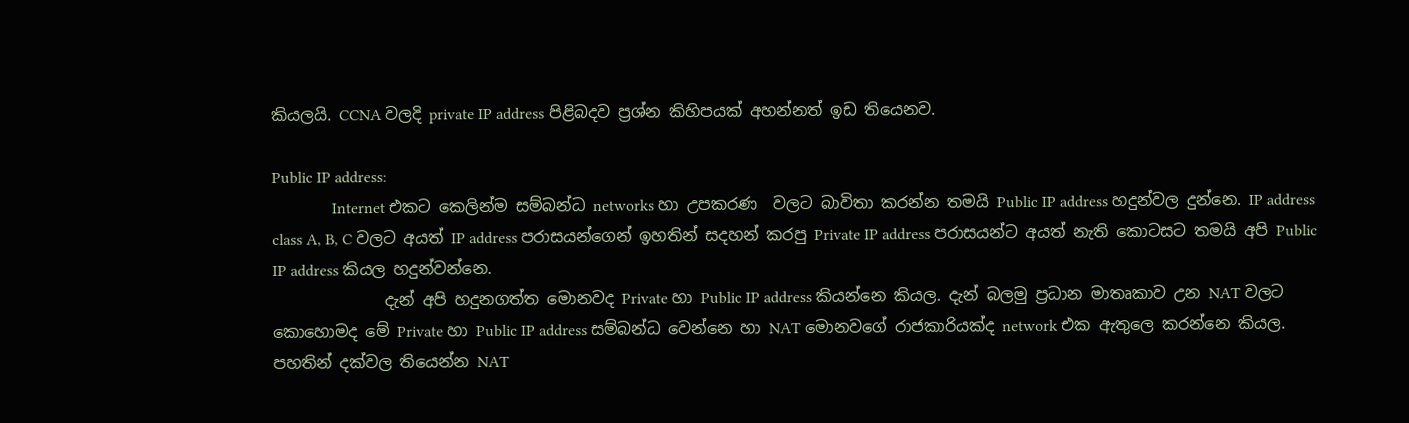කියලයි. CCNA වලදි private IP address පිළිබදව ප්‍රශ්න කිහිපයක් අහන්නත් ඉඩ තියෙනව.

Public IP address:
               Internet එකට කෙලින්ම සම්බන්ධ networks හා උපකරණ  වලට බාවිතා කරන්න තමයි Public IP address හදුන්වල දුන්නෙ. IP address class A, B, C වලට අයත් IP address පරාසයන්ගෙන් ඉහතින් සදහන් කරපු Private IP address පරාසයන්ට අයත් නැති කොටසට තමයි අපි Public IP address කියල හදුන්වන්නෙ.
              දැන් අපි හදුනගත්ත මොනවද Private හා Public IP address කියන්නෙ කියල. දැන් බලමු ප්‍රධාන මාතෘකාව උන NAT වලට කොහොමද මේ Private හා Public IP address සම්බන්ධ වෙන්නෙ හා NAT මොනවගේ රාජකාරියක්ද network එක ඇතුලෙ කරන්නෙ කියල. පහතින් දක්වල තියෙන්න NAT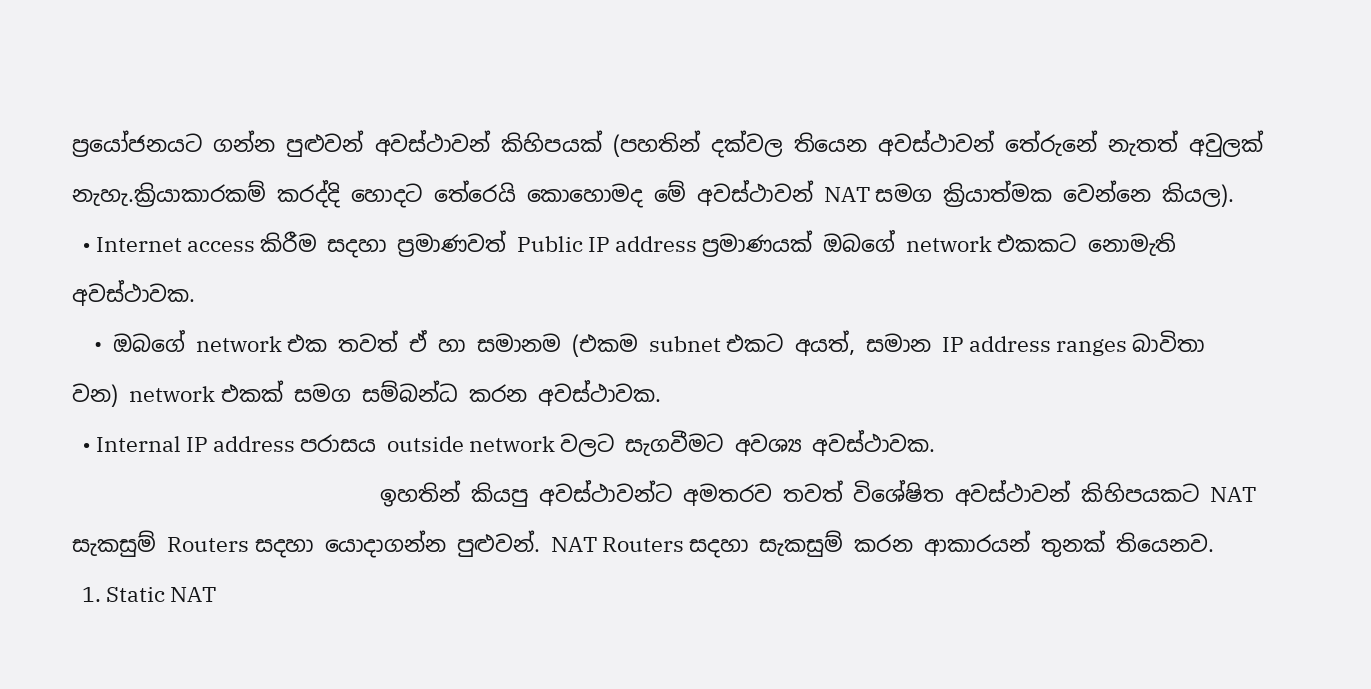ප්‍රයෝජනයට ගන්න පුළුවන් අවස්ථාවන් කිහිපයක් (පහතින් දක්වල තියෙන අවස්ථාවන් තේරුනේ නැතත් අවුලක් නැහැ.ක්‍රියාකාරකම් කරද්දි හොදට තේරෙයි කොහොමද මේ අවස්ථාවන් NAT සමග ක්‍රියාත්මක වෙන්නෙ කියල).
  • Internet access කිරීම සදහා ප්‍රමාණවත් Public IP address ප්‍රමාණයක් ඔබගේ network එකකට නොමැති අවස්ථාවක.
  • ඔබගේ network එක තවත් ඒ හා සමානම (එකම subnet එකට අයත්, සමාන IP address ranges බාවිතා වන) network එකක් සමග සම්බන්ධ කරන අවස්ථාවක.
  • Internal IP address පරාසය outside network වලට සැගවීමට අවශ්‍ය අවස්ථාවක.
                            ඉහතින් කියපු අවස්ථාවන්ට අමතරව තවත් විශේෂිත අවස්ථාවන් කිහිපයකට NAT සැකසුම් Routers සදහා යොදාගන්න පුළුවන්. NAT Routers සදහා සැකසුම් කරන ආකාරයන් තුනක් තියෙනව.
  1. Static NAT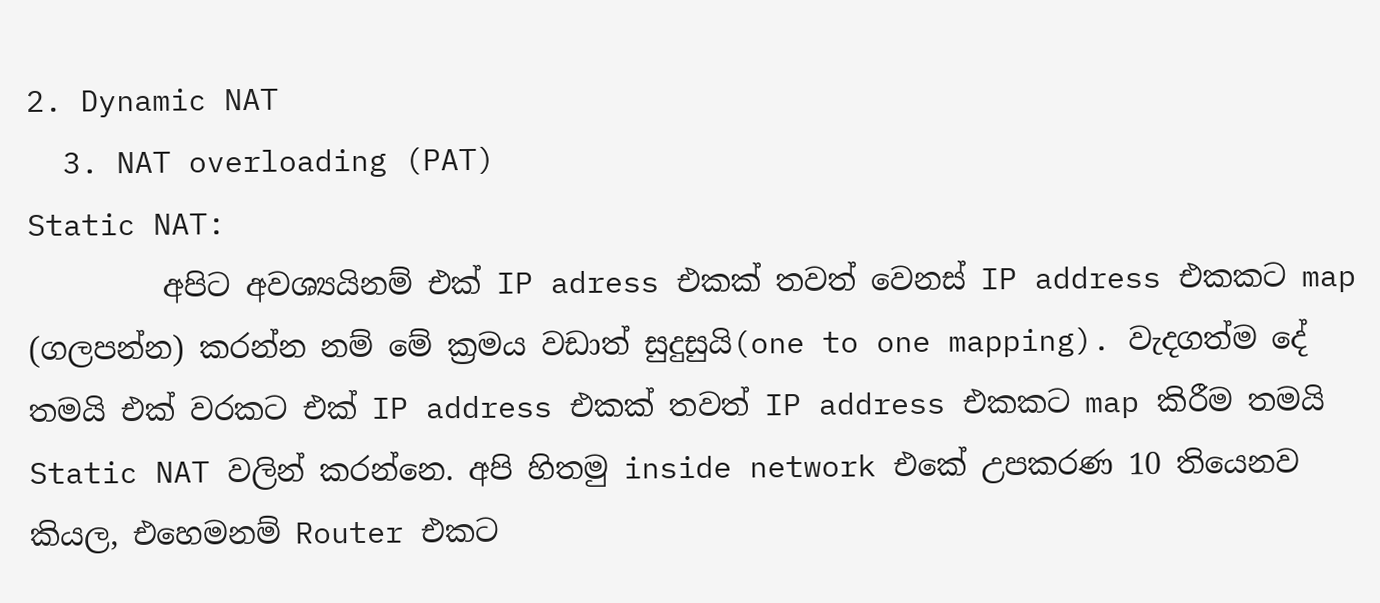2. Dynamic NAT
  3. NAT overloading (PAT)
Static NAT:
         අපිට අවශ්‍යයිනම් එක් IP adress එකක් තවත් වෙනස් IP address එකකට map (ගලපන්න) කරන්න නම් මේ ක්‍රමය වඩාත් සුදුසුයි(one to one mapping). වැදගත්ම දේ තමයි එක් වරකට එක් IP address එකක් තවත් IP address එකකට map කිරීම තමයි Static NAT වලින් කරන්නෙ. අපි හිතමු inside network එකේ උපකරණ 10 තියෙනව කියල, එහෙමනම් Router එකට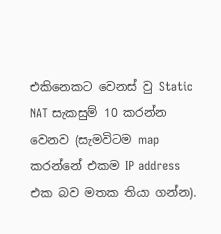එකිනෙකට වෙනස් වු Static NAT සැකසුම් 10 කරන්න වෙනව (සැමවිටම map කරන්නේ එකම IP address එක බව මතක තියා ගන්න).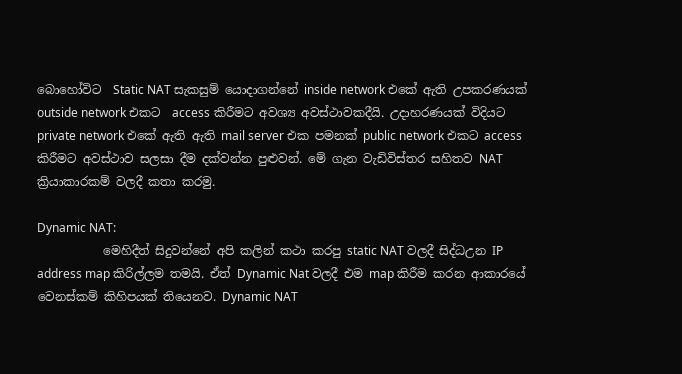බොහෝවිට  Static NAT සැකසුම් යොදාගන්නේ inside network එකේ ඇති උපකරණයක් outside network එකට  access කිරීමට අවශ්‍ය අවස්ථාවකදීයි. උදාහරණයක් විදියට private network එකේ ඇති ඇති mail server එක පමනක් public network එකට access කිරීමට අවස්ථාව සලසා දීම දක්වන්න පුළුවන්. මේ ගැන වැඩිවිස්තර සහිතව NAT ක්‍රියාකාරකම් වලදී කතා කරමු.

Dynamic NAT:
           මෙහිදීත් සිදුවන්නේ අපි කලින් කථා කරපු static NAT වලදී සිද්ධඋන IP address map කිරිල්ලම තමයි. ඒත් Dynamic Nat වලදී එම map කිරීම කරන ආකාරයේ වෙනස්කම් කිහිපයක් තියෙනව. Dynamic NAT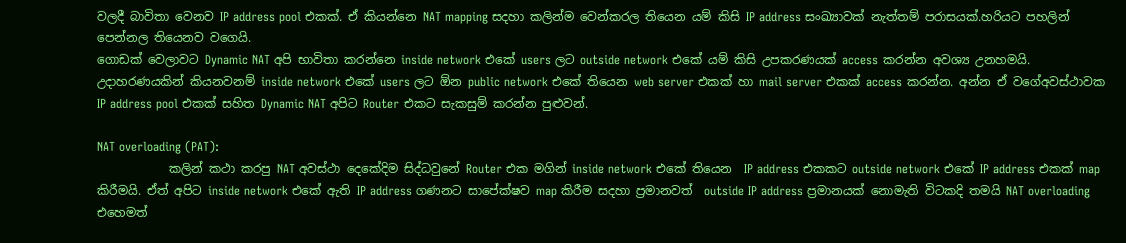වලදී බාවිතා වෙනව IP address pool එකක්. ඒ කියන්නෙ NAT mapping සදහා කලින්ම වෙන්කරල තියෙන යම් කිසි IP address සංඛ්‍යාවක් නැත්තම් පරාසයක්.හරියට පහලින් පෙන්නල තියෙනව වගෙයි.
ගොඩක් වෙලාවට Dynamic NAT අපි භාවිතා කරන්නෙ inside network එකේ users ලට outside network එකේ යම් කිසි උපකරණයක් access කරන්න අවශ්‍ය උනහමයි. උදාහරණයකින් කියනවනම් inside network එකේ users ලට ඕන public network එකේ තියෙන web server එකක් හා mail server එකක් access කරන්න. අන්න ඒ වගේඅවස්ථාවක IP address pool එකක් සහිත Dynamic NAT අපිට Router එකට සැකසුම් කරන්න පුළුවන්.

NAT overloading (PAT):
            කලින් කථා කරපු NAT අවස්ථා දෙකේදිම සිද්ධවුනේ Router එක මගින් inside network එකේ තියෙන  IP address එකකට outside network එකේ IP address එකක් map කිරීමයි. ඒත් අපිට inside network එකේ ඇති IP address ගණනට සාපේක්ෂව map කිරීම සදහා ප්‍රමානවත්  outside IP address ප්‍රමානයක් නොමැති විටකදි තමයි NAT overloading එහෙමත්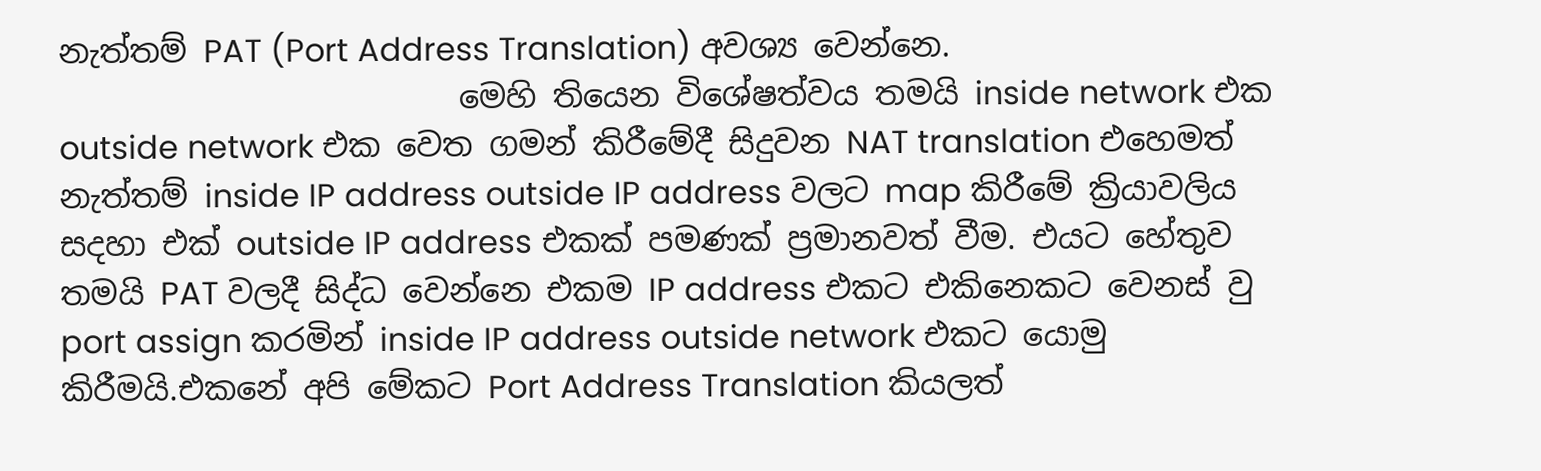නැත්තම් PAT (Port Address Translation) අවශ්‍ය වෙන්නෙ.
                         මෙහි තියෙන විශේෂත්වය තමයි inside network එක outside network එක වෙත ගමන් කිරීමේදී සිදුවන NAT translation එහෙමත් නැත්තම් inside IP address outside IP address වලට map කිරීමේ ක්‍රියාවලිය සදහා එක් outside IP address එකක් පමණක් ප්‍රමානවත් වීම. එයට හේතුව තමයි PAT වලදී සිද්ධ වෙන්නෙ එකම IP address එකට එකිනෙකට වෙනස් වු port assign කරමින් inside IP address outside network එකට යොමු කිරීමයි.එකනේ අපි මේකට Port Address Translation කියලත්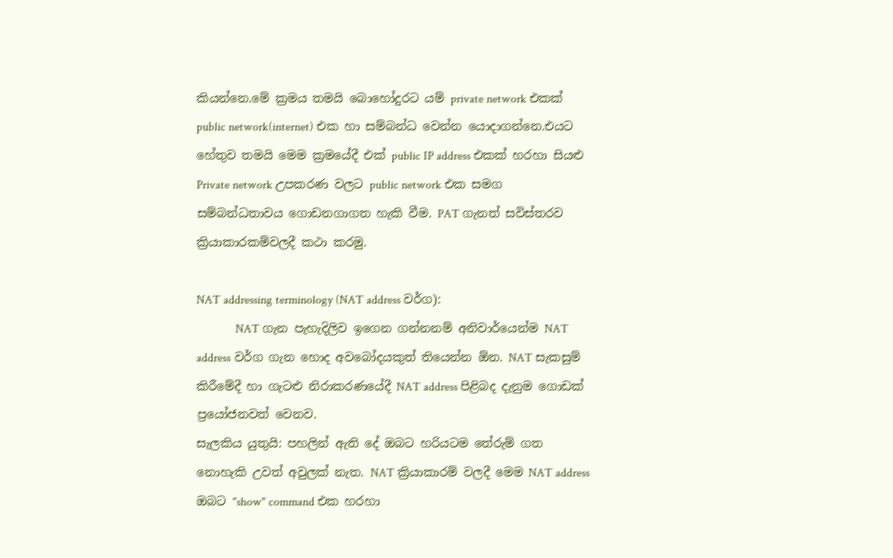කියන්නෙ.මේ ක්‍රමය තමයි බොහෝදුරට යම් private network එකක් public network(internet) එක හා සම්බන්ධ වෙන්න යොදාගන්නෙ.එයට හේතුව තමයි මෙම ක්‍රමයේදී එක් public IP address එකක් හරහා සියළු Private network උපකරණ වලට public network එක සමග සම්බන්ධතාවය ගොඩනගාගත හැකි වීම. PAT ගැනත් සවිස්තරව ක්‍රියාකාරකම්වලදී කථා කරමු.

NAT addressing terminology (NAT address වර්ග):
             NAT ගැන පැහැදිලිව ඉගෙන ගන්නනම් අනිවාර්යෙන්ම NAT address වර්ග ගැන හොද අවබෝදයකුත් තියෙන්න ඕන. NAT සැකසුම් කිරීමේදී හා ගැටළු නිරාකරණයේදී NAT address පිළිබද දැනුම ගොඩක් ප්‍රයෝජනවත් වෙනව.
සැලකිය යුතුයි: පහලින් ඇති දේ ඔබට හරියටම තේරුම් ගත නොහැකි උවත් අවුලක් නැත. NAT ක්‍රියාකාරම් වලදී මෙම NAT address ඔබට "show" command එක හරහා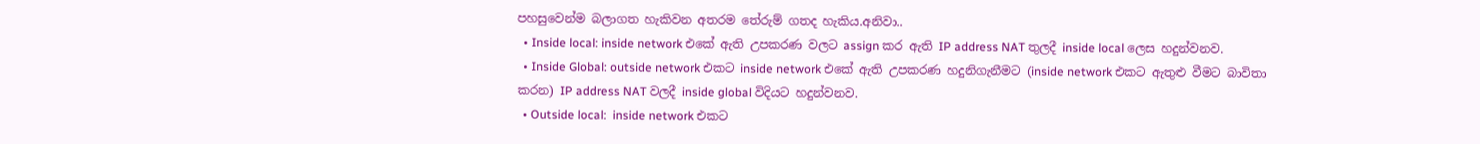පහසුවෙන්ම බලාගත හැකිවන අතරම තේරුම් ගතද හැකිය.අනිවා..
  • Inside local: inside network එකේ ඇති උපකරණ වලට assign කර ඇති IP address NAT තුලදී inside local ලෙස හදුන්වනව.
  • Inside Global: outside network එකට inside network එකේ ඇති උපකරණ හදුනිගැනීමට (inside network එකට ඇතුළු වීමට බාවිතා කරන) IP address NAT වලදී inside global විදියට හදුන්වනව.
  • Outside local:  inside network එකට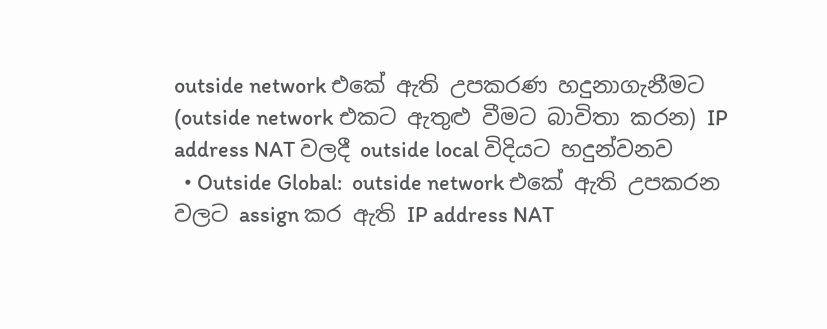outside network එකේ ඇති උපකරණ හදුනාගැනීමට (outside network එකට ඇතුළු වීමට බාවිතා කරන) IP address NAT වලදී outside local විදියට හදුන්වනව
  • Outside Global:  outside network එකේ ඇති උපකරන වලට assign කර ඇති IP address NAT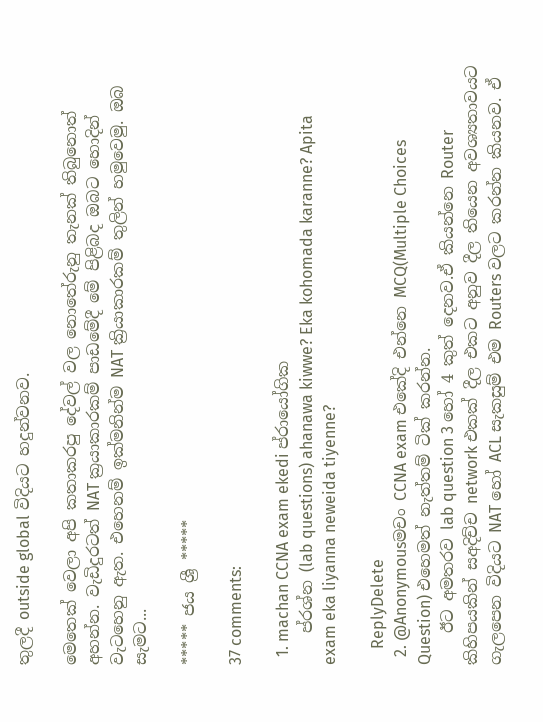තුලදී outside global විදියට හදුන්වනව.

මෙතෙක් වෙලා අපි කතාකරපු දේවල් වල නොතේරුනු තැනක් තිබුනොත් අහන්න. වැඩිදුරටත් NAT ක්‍රයාකාරකම් පාඩමේදී මේ පිළිබද ඔබට හොදින් වැටහෙනු ඇත. එහෙනම් ඉක්මනින්ම NAT ක්‍රියාකාරකම් තුලින් හමුවෙමු. ඔබ සැමට...

***** ජය ශ්‍රී *****

37 comments:

  1. machan CCNA exam ekedi ප්රායෝගික
    ප්රශ්න (lab questions) ahanawa kiwwe? Eka kohomada karanne? Apita exam eka liyanna neweida tiyenne?

    ReplyDelete
  2. @Anonymousමචං CCNA exam එකේදි එන්නෙ MCQ(Multiple Choices Question) එහෙමත් නැත්තම් ටික් කරන්න.
    ඊට අමතරව lab question 3 හෝ 4 කුත් දෙනව.ඒ කියන්නෙ Router කිහිපයකින් සඅදිච්ච network එකක් දීල එකට අනුව දීල තියෙන අවශ්‍යතාවයට ගැලපෙන විදියට NAT හෝ ACL සැකසුම් එම Routers වලට කරන්න කියනව. ඒ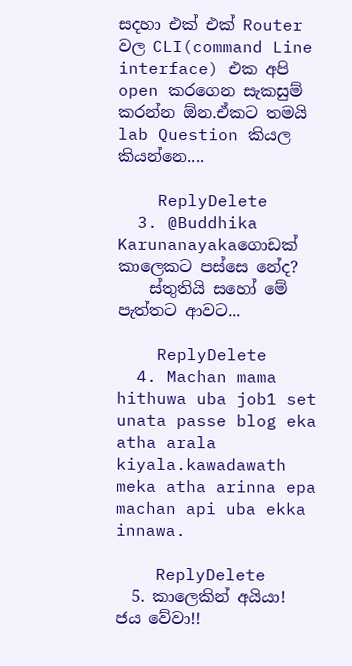සදහා එක් එක් Router වල CLI(command Line interface) එක අපි open කරගෙන සැකසුම් කරන්න ඕන.ඒකට තමයි lab Question කියල කියන්නෙ....

    ReplyDelete
  3. @Buddhika Karunanayakaගොඩක් කාලෙකට පස්සෙ නේද?
    ස්තුතියි සහෝ මේ පැත්තට ආවට...

    ReplyDelete
  4. Machan mama hithuwa uba job1 set unata passe blog eka atha arala kiyala.kawadawath meka atha arinna epa machan api uba ekka innawa.

    ReplyDelete
  5. කාලෙකින් අයියා! ජය වේවා!!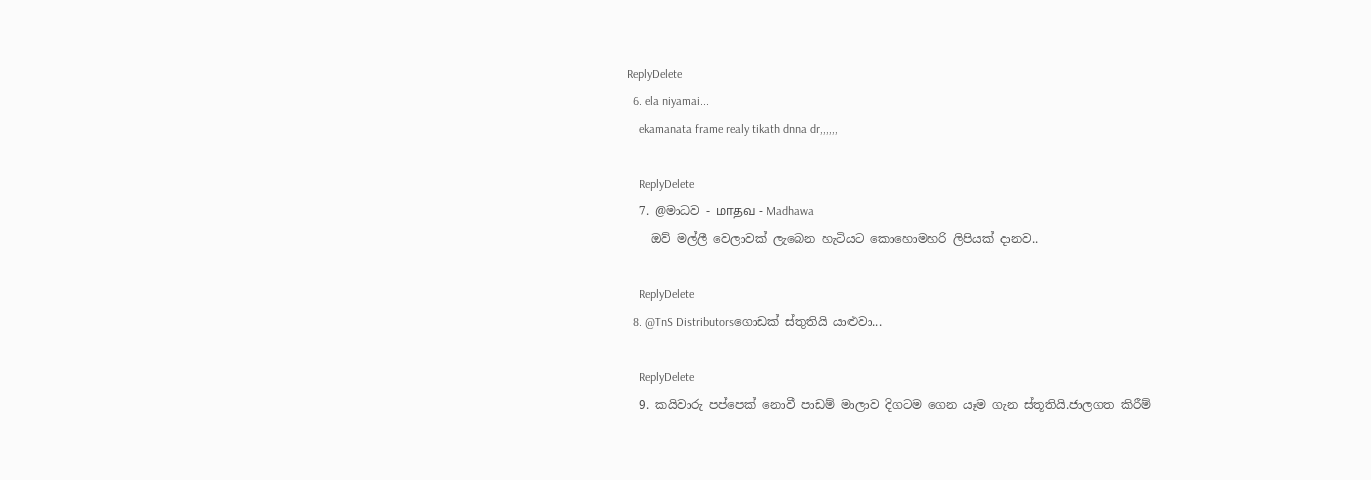ReplyDelete
  6. ela niyamai...
    ekamanata frame realy tikath dnna dr,,,,,,

    ReplyDelete
  7. @මාධව - மாதவ - Madhawa
    ඔව් මල්ලී වෙලාවක් ලැබෙන හැටියට කොහොමහරි ලිපියක් දානව..

    ReplyDelete
  8. @TnS Distributorsගොඩක් ස්තුතියි යාළුවා...

    ReplyDelete
  9. කයිවාරු පප්පෙක් නොවී පාඩම් මාලාව දිගටම ගෙන යෑම ගැන ස්තූතියි.ජාලගත කිරීම්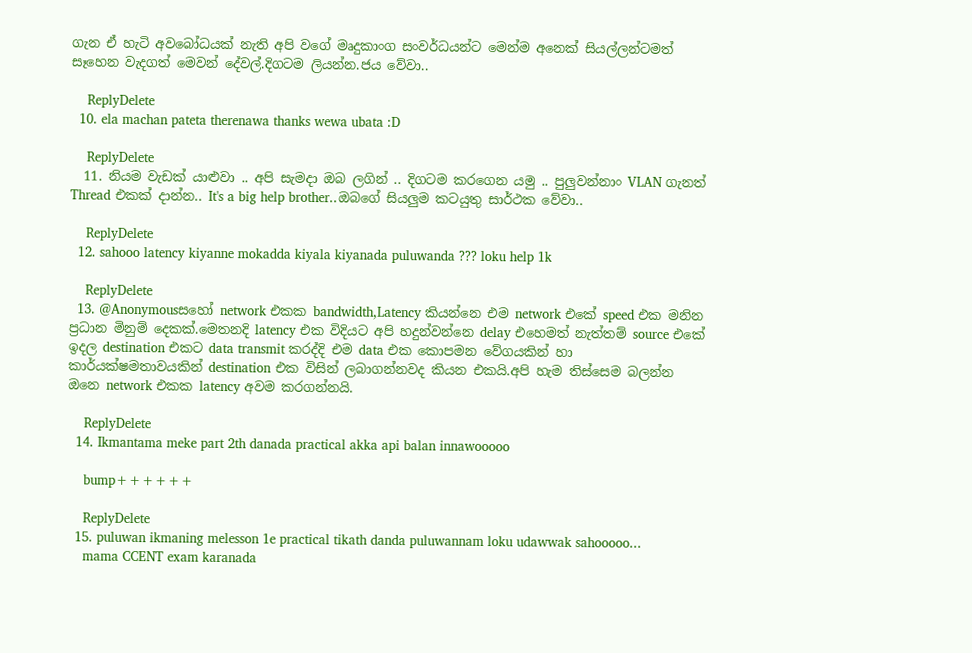ගැන ඒ හැටි අවබෝධයක් නැති අපි වගේ මෘදුකාංග සංවර්ධයන්ට මෙන්ම අනෙක් සියල්ලන්ටමත් සෑහෙන වැදගත් මෙවන් දේවල්.දිගටම ලියන්න.ජය වේවා..

    ReplyDelete
  10. ela machan pateta therenawa thanks wewa ubata :D

    ReplyDelete
  11. නියම වැඩක් යාළුවා .. අපි සැමදා ඔබ ලගින් .. දිගටම කරගෙන යමු .. පුලුවන්නාං VLAN ගැනත් Thread එකක් දාන්න.. It's a big help brother..ඔබගේ සියලුම කටයුතු සාර්ථක වේවා..

    ReplyDelete
  12. sahooo latency kiyanne mokadda kiyala kiyanada puluwanda ??? loku help 1k

    ReplyDelete
  13. @Anonymousසහෝ network එකක bandwidth,Latency කියන්නෙ එම network එකේ speed එක මනින ප්‍රධාන මිනුම් දෙකක්.මෙතනදි latency එක විදියට අපි හදුන්වන්නෙ delay එහෙමත් නැත්තම් source එකේ ඉදල destination එකට data transmit කරද්දි එම data එක කොපමන වේගයකින් හා කාර්යක්ෂමතාවයකින් destination එක විසින් ලබාගන්නවද කියන එකයි.අපි හැම තිස්සෙම බලන්න ඔනෙ network එකක latency අවම කරගන්නයි.

    ReplyDelete
  14. Ikmantama meke part 2th danada practical akka api balan innawooooo

    bump++++++

    ReplyDelete
  15. puluwan ikmaning melesson 1e practical tikath danda puluwannam loku udawwak sahooooo...
    mama CCENT exam karanada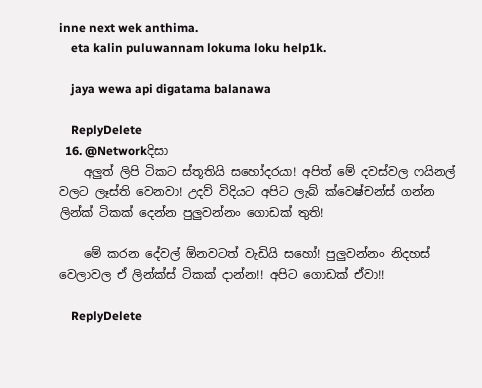inne next wek anthima.
    eta kalin puluwannam lokuma loku help1k.

    jaya wewa api digatama balanawa

    ReplyDelete
  16. @Networkදිසා
    අලුත් ලිපි ටිකට ස්තූතියි සහෝදරයා! අපිත් මේ දවස්වල ෆයිනල් වලට ලෑස්ති වෙනවා! උදව් විදියට අපිට ලැබ් ක්වෙෂ්චන්ස් ගන්න ලින්ක් ටිකක් දෙන්න පුලුවන්නං ගොඩක් තුති!

    මේ කරන දේවල් ඕනවටත් වැඩියි සහෝ! පුලුවන්නං නිදහස් වෙලාවල ඒ ලින්ක්ස් ටිකක් දාන්න!! අපිට ගොඩක් ඒවා!!

    ReplyDelete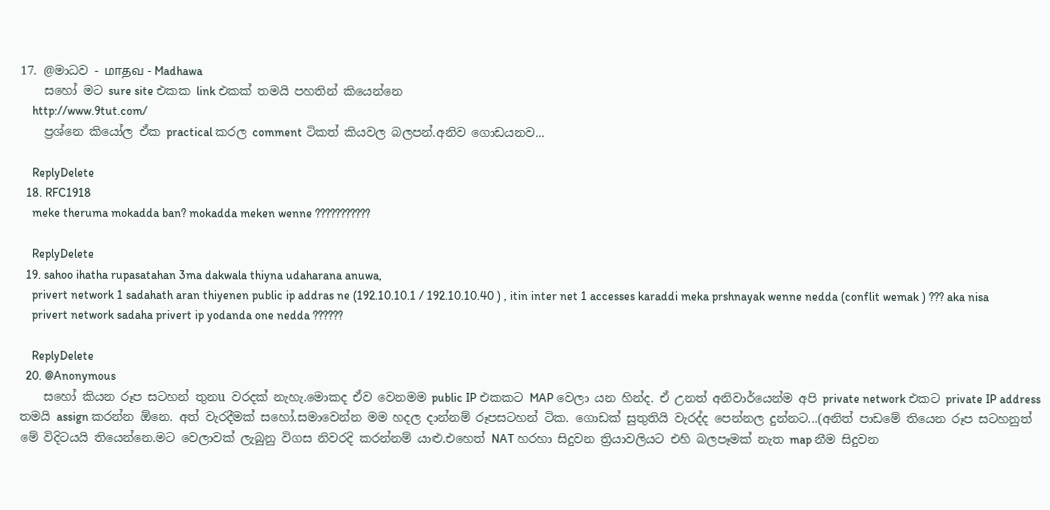17. @මාධව - மாதவ - Madhawa
    සහෝ මට sure site එකක link එකක් තමයි පහතින් කියෙන්නෙ
    http://www.9tut.com/
    ප්‍රශ්නෙ කියෝල ඒක practical කරල comment ටිකත් කියවල බලපන්.අනිව ගොඩයනව...

    ReplyDelete
  18. RFC1918
    meke theruma mokadda ban? mokadda meken wenne ???????????

    ReplyDelete
  19. sahoo ihatha rupasatahan 3ma dakwala thiyna udaharana anuwa,
    privert network 1 sadahath aran thiyenen public ip addras ne (192.10.10.1 / 192.10.10.40 ) , itin inter net 1 accesses karaddi meka prshnayak wenne nedda (conflit wemak ) ??? aka nisa
    privert network sadaha privert ip yodanda one nedda ??????

    ReplyDelete
  20. @Anonymous
    සහෝ කියන රූප සටහන් තුනu වරදක් නැහැ.මොකද ඒව වෙනමම public IP එකකට MAP වෙලා යන හින්ද. ඒ උනත් අනිවාර්යෙන්ම අපි private network එකට private IP address තමයි assign කරන්න ඕනෙ. අත් වැරදීමක් සහෝ.සමාවෙන්න මම හදල දාන්නම් රූපසටහන් ටික. ගොඩක් සුතුතියි වැරද්ද පෙන්නල දුන්නට...(අනිත් පාඩමේ තියෙන රූප සටහනුත් මේ විදිටයයි තියෙන්නෙ.මට වෙලාවක් ලැබුනු විගස නිවරදි කරන්නම් යාළු.එහෙත් NAT හරහා සිදුවන ත්‍රියාවලියට එහි බලපෑමක් නැත map නීම සිදුවන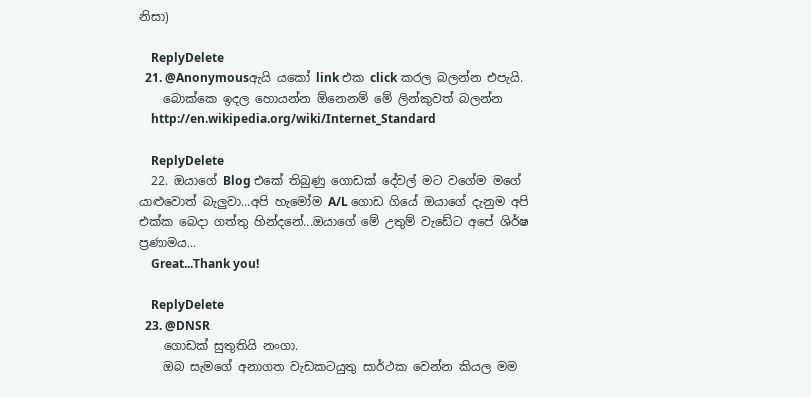නිසා)

    ReplyDelete
  21. @Anonymousඇයි යකෝ link එක click කරල බලන්න එපැයි.
    බොක්කෙ ඉදල හොයන්න ඕනෙනම් මේ ලින්කුවත් බලන්න
    http://en.wikipedia.org/wiki/Internet_Standard

    ReplyDelete
  22. ඔයාගේ Blog එකේ තිබුණු ගොඩක් දේවල් මට වගේම මගේ යාළුවොත් බැලුවා...අපි හැමෝම A/L ගොඩ ගියේ ඔයාගේ දැනුම අපි එක්ක බෙදා ගත්තු හින්දනේ...ඔයාගේ මේ උතුම් වැඩේට අපේ ශිර්ෂ ප්‍රණාමය...
    Great...Thank you!

    ReplyDelete
  23. @DNSR
    ගොඩක් සුතුතියි නංගා.
    ඔබ සැමගේ අනාගත වැඩකටයුතු සාර්ථක වෙන්න කියල මම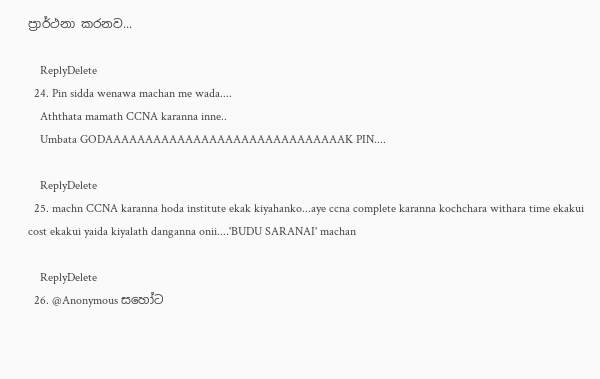ප්‍රාර්ථනා කරනව...

    ReplyDelete
  24. Pin sidda wenawa machan me wada....
    Aththata mamath CCNA karanna inne..
    Umbata GODAAAAAAAAAAAAAAAAAAAAAAAAAAAAAAK PIN....

    ReplyDelete
  25. machn CCNA karanna hoda institute ekak kiyahanko...aye ccna complete karanna kochchara withara time ekakui cost ekakui yaida kiyalath danganna onii....'BUDU SARANAI' machan

    ReplyDelete
  26. @Anonymous සහෝට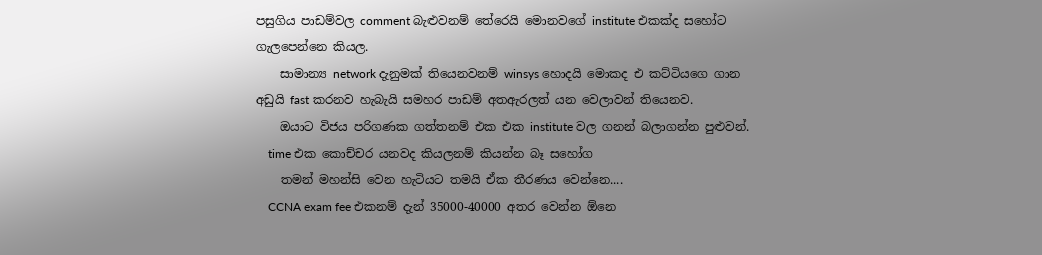පසුගිය පාඩම්වල comment බැළුවනම් තේරෙයි මොනවගේ institute එකක්ද සහෝට ගැලපෙන්නෙ කියල.
    සාමාන්‍ය network දැනුමක් තියෙනවනම් winsys හොදයි මොකද එ කට්ටියගෙ ගාන අඩුයි fast කරනව හැබැයි සමහර පාඩම් අතඇරලත් යන වෙලාවන් තියෙනව.
    ඔයාට විජය පරිගණක ගත්තනම් එක එක institute වල ගනන් බලාගන්න පුළුවන්.
    time එක කොච්චර යනවද කියලනම් කියන්න බෑ සහෝග
    තමන් මහන්සි වෙන හැටියට තමයි ඒක තීරණය වෙන්නෙ....
    CCNA exam fee එකනම් දැන් 35000-40000 අතර වෙන්න ඕනෙ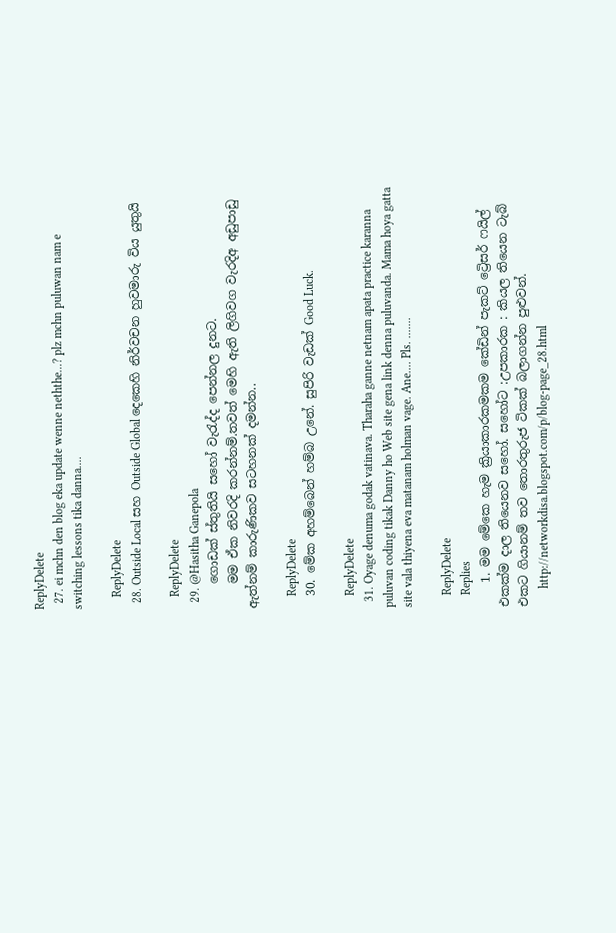ReplyDelete
  27. ei mchn den blog eka update wenne neththe...? plz mchn puluwan nam e switching lessons tika danna....

    ReplyDelete
  28. Outside Local සහ Outside Global දෙකෙහි නිර්වචන හුවමාරු විය යුතුයි

    ReplyDelete
  29. @Hasitha Ganepola
    ගොඩක් ස්තුතියි සහෝ වැරැද්ද පෙන්නල දුනට.
    මම ඒක නිවරදි කරන්නම්.තවත් මෙහි ඇති ලිගිවග වැරදිඅ අඩුපාඩු ඇත්නම් කාරුණිකව සටහනක් දමන්න..

    ReplyDelete
  30. මේක අහම්බෙන් හම්බ උනේ. සුපිරි වැඩක් Good Luck.

    ReplyDelete
  31. Oyage denuma godak vatinava. Tharaha ganne netnam apata practice karanna puluvan coding tikak Danny ho Web site gena link denna puluvanda. Mama hoya gatta site vala thiyena eva matanam holman vage. Ane.... Pls. .......

    ReplyDelete
    Replies
    1. මම මේකෙ හැම ක්‍රියාකාරකමකම කේඩින් පැකට් ට්‍රෙිසර් ෆයිල් එකක්ම දාල තියෙනව සහෝ. සහෝට :උපකාරක : කියල තියෙන ටැබ් එකට ගියානම් තව තොරතුරුජ ටිකක් බලාගන්න පුළුවන්.
      http://networkdisa.blogspot.com/p/blog-page_28.html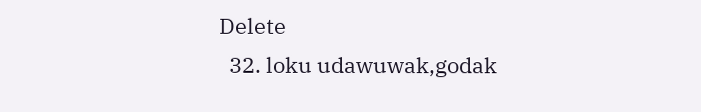Delete
  32. loku udawuwak,godak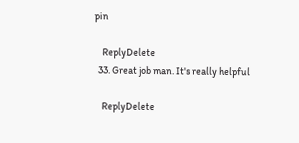pin

    ReplyDelete
  33. Great job man. It's really helpful

    ReplyDelete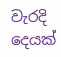වැරදි දෙයක්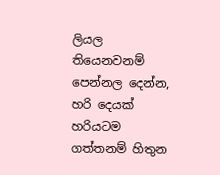ලියල තියෙනවනම් පෙන්නල දෙන්න, හරි දෙයක් හරියටම ගත්තනම් හිතුන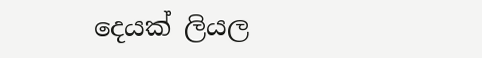දෙයක් ලියල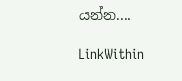යන්න....

LinkWithin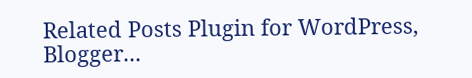Related Posts Plugin for WordPress, Blogger...